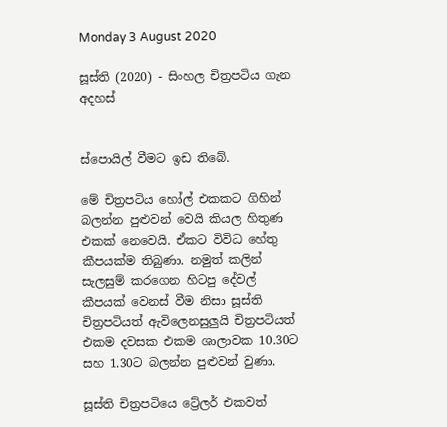Monday 3 August 2020

සූස්ති (2020) - සිංහල චිත්‍රපටිය ගැන අදහස්


ස්පොයිල් වීමට ඉඩ තිබේ.

මේ චිත්‍රපටිය හෝල් එකකට ගිහින් බලන්න පුළුවන් වෙයි කියල හිතුණ එකක් නෙවෙයි. ඒකට විවිධ හේතු කීපයක්ම තිබුණා. නමුත් කලින් සැලසුම් කරගෙන හිටපු දේවල් කීපයක් වෙනස් වීම නිසා සූස්ති චිත්‍රපටියත් ඇවිලෙනසුලුයි චිත්‍රපටියත් එකම දවසක එකම ශාලාවක 10.30ට සහ 1.30ට බලන්න පුළුවන් වුණා.

සූස්ති චිත්‍රපටියෙ ට්‍රේලර් එකවත්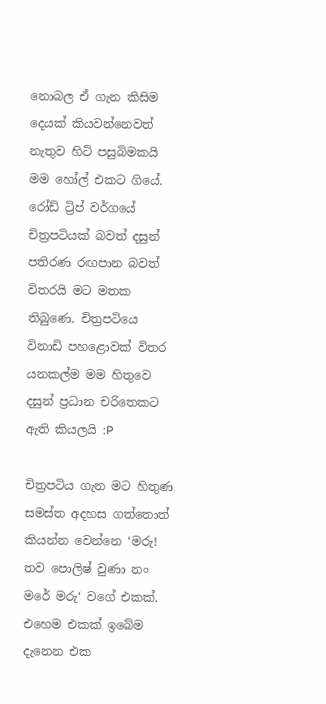නොබල ඒ ගැන කිසිම දෙයක් කියවන්නෙවත් නැතුව හිටි පසුබිමකයි මම හෝල් එකට ගියේ. රෝඩ් ට්‍රිප් වර්ගයේ චිත්‍රපටියක් බවත් දසුන් පතිරණ රඟපාන බවත් විතරයි මට මතක තිබුණෙ. චිත්‍රපටියෙ විනාඩි පහළොවක් විතර යනකල්ම මම හිතුවෙ දසුන් ප්‍රධාන චරිතෙකට ඇති කියලයි :P

චිත්‍රපටිය ගැන මට හිතුණ සමස්ත අදහස ගත්තොත් කියන්න වෙන්නෙ ‘මරු! තව පොලිෂ් වුණා නං මරේ මරු‘ වගේ එකක්. එහෙම එකක් ඉබේම දැනෙන එක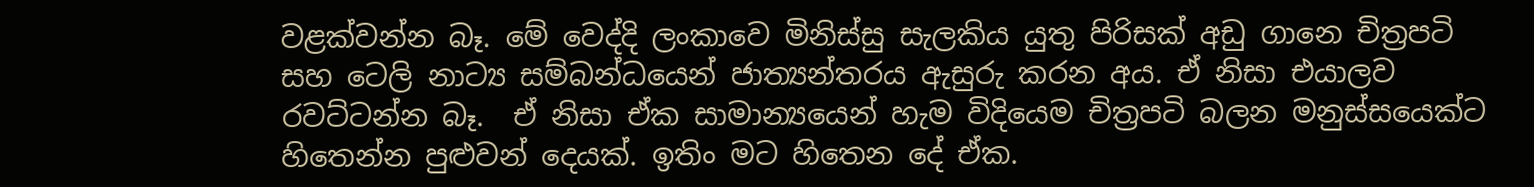වළක්වන්න බෑ. මේ වෙද්දි ලංකාවෙ මිනිස්සු සැලකිය යුතු පිරිසක් අඩු ගානෙ චිත්‍රපටි සහ ටෙලි නාට්‍ය සම්බන්ධයෙන් ජාත්‍යන්තරය ඇසුරු කරන අය. ඒ නිසා එයාලව රවට්ටන්න බෑ.  ඒ නිසා ඒක සාමාන්‍යයෙන් හැම විදියෙම චිත්‍රපටි බලන මනුස්සයෙක්ට හිතෙන්න පුළුවන් දෙයක්. ඉතිං මට හිතෙන දේ ඒක.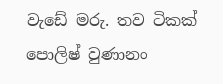වැඩේ මරු. තව ටිකක් පොලිෂ් වුණානං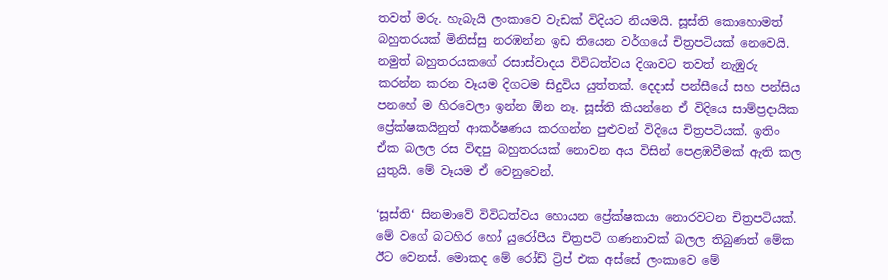තවත් මරු. හැබැයි ලංකාවෙ වැඩක් විදියට නියමයි. සූස්ති කොහොමත් බහුතරයක් මිනිස්සු නරඹන්න ඉඩ තියෙන වර්ගයේ චිත්‍රපටියක් නෙවෙයි. නමුත් බහුතරයකගේ රසාස්වාදය විවිධත්වය දිශාවට තවත් නැඹුරු කරන්න කරන වෑයම දිගටම සිදුවිය යුත්තක්. දෙදාස් පන්සීයේ සහ පන්සිය පනහේ ම හිරවෙලා ඉන්න ඕන නෑ. සූස්ති කියන්නෙ ඒ විදියෙ සාම්ප්‍රදායික ප්‍රේක්ෂකයිනුත් ආකර්ෂණය කරගන්න පුළුවන් විදියෙ චිත්‍රපටියක්. ඉතිං ඒක බලල රස විඳපු බහුතරයක් නොවන අය විසින් පෙළඹවීමක් ඇති කල යුතුයි. මේ වෑයම ඒ වෙනුවෙන්.

‘සූස්ති‘ සිනමාවේ විවිධත්වය හොයන ප්‍රේක්ෂකයා නොරවටන චිත්‍රපටියක්. මේ වගේ බටහිර හෝ යුරෝපීය චිත්‍රපටි ගණනාවක් බලල තිබුණත් මේක ඊට වෙනස්. මොකද මේ රෝඩ් ට්‍රිප් එක අස්සේ ලංකාවෙ මේ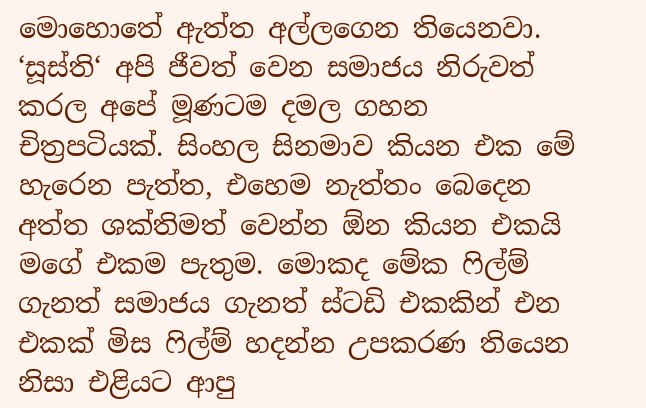මොහොතේ ඇත්ත අල්ලගෙන තියෙනවා. ‘සූස්ති‘ අපි ජීවත් වෙන සමාජය නිරුවත් කරල අපේ මූණටම දමල ගහන චිත්‍රපටියක්. සිංහල සිනමාව කියන එක මේ හැරෙන පැත්ත, එහෙම නැත්තං බෙදෙන අත්ත ශක්තිමත් වෙන්න ඕන කියන එකයි මගේ එකම පැතුම. මොකද මේක ෆිල්ම් ගැනත් සමාජය ගැනත් ස්ටඩි එකකින් එන එකක් මිස ෆිල්ම් හදන්න උපකරණ තියෙන නිසා එළියට ආපු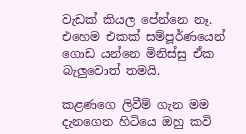වැඩක් කියල පේන්නෙ නෑ. එහෙම එකක් සම්පූර්ණයෙන් ගොඩ යන්නෙ මිනිස්සු ඒක බැලුවොත් තමයි.

කළණගෙ ලිවීම් ගැන මම දැනගෙන හිටියෙ ඔහු කවි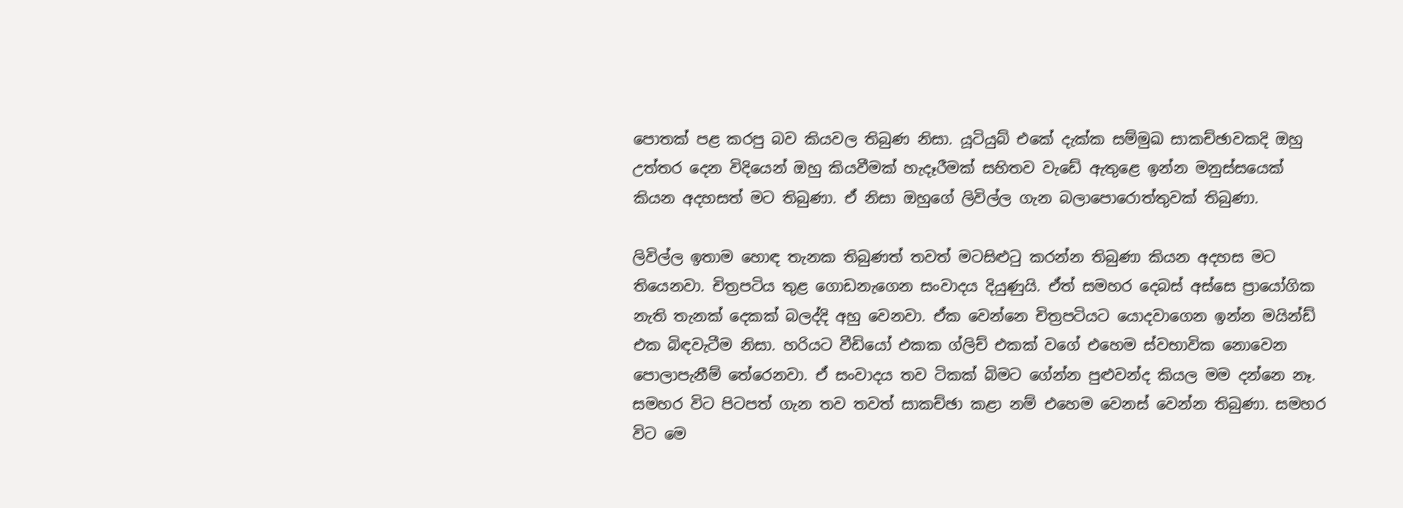පොතක් පළ කරපු බව කියවල තිබුණ නිසා. යූටියුබ් එකේ දැක්ක සම්මුඛ සාකච්ඡාවකදි ඔහු උත්තර දෙන විදියෙන් ඔහු කියවීමක් හැදෑරීමක් සහිතව වැඩේ ඇතුළෙ ඉන්න මනුස්සයෙක් කියන අදහසත් මට තිබුණා. ඒ නිසා ඔහුගේ ලිවිල්ල ගැන බලාපොරොත්තුවක් තිබුණා.

ලිවිල්ල ඉතාම හොඳ තැනක තිබුණත් තවත් මටසිළුටු කරන්න තිබුණා කියන අදහස මට තියෙනවා. චිත්‍රපටිය තුළ ගොඩනැගෙන සංවාදය දියුණුයි. ඒත් සමහර දෙබස් අස්සෙ ප්‍රායෝගික නැති තැනක් දෙකක් බලද්දි අහු වෙනවා. ඒක වෙන්නෙ චිත්‍රපටියට යොදවාගෙන ඉන්න මයින්ඩ් එක බිඳවැටීම නිසා. හරියට වීඩියෝ එකක ග්ලිච් එකක් වගේ එහෙම ස්වභාවික නොවෙන පොලාපැනීම් තේරෙනවා. ඒ සංවාදය තව ටිකක් බිමට ගේන්න පුළුවන්ද කියල මම දන්නෙ නෑ. සමහර විට පිටපත් ගැන තව තවත් සාකච්ඡා කළා නම් එහෙම වෙනස් වෙන්න තිබුණා. සමහර විට මෙ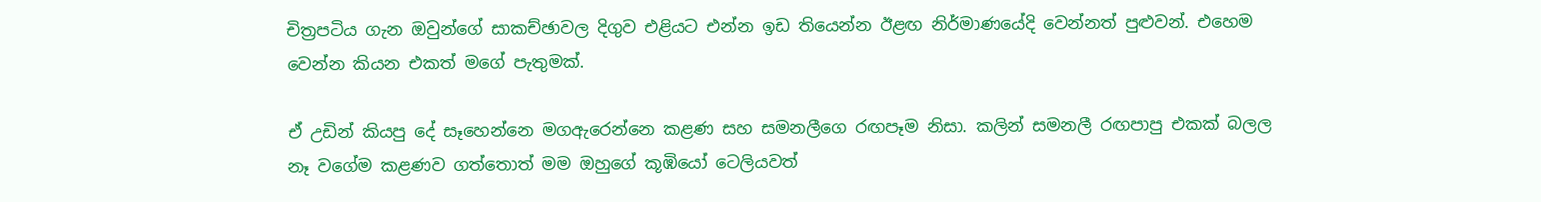චිත්‍රපටිය ගැන ඔවුන්ගේ සාකච්ඡාවල දිගුව එළියට එන්න ඉඩ තියෙන්න ඊළඟ නිර්මාණයේදි වෙන්නත් පුළුවන්. එහෙම වෙන්න කියන එකත් මගේ පැතුමක්.

ඒ උඩින් කියපු දේ සෑහෙන්නෙ මගඇරෙන්නෙ කළණ සහ සමනලීගෙ රඟපෑම නිසා. කලින් සමනලී රඟපාපු එකක් බලල නෑ වගේම කළණව ගත්තොත් මම ඔහුගේ කූඹියෝ ටෙලියවත්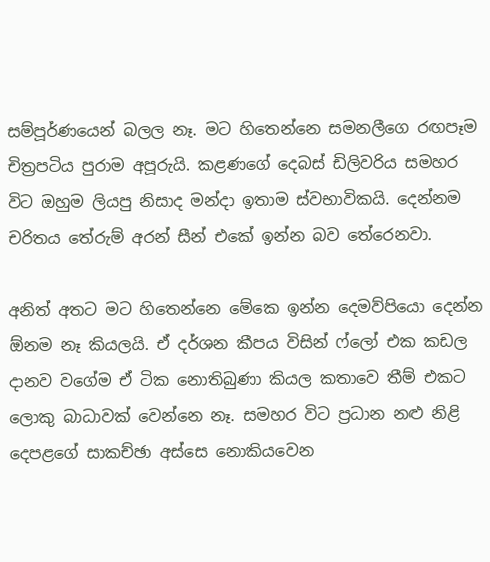සම්පූර්ණයෙන් බලල නෑ. මට හිතෙන්නෙ සමනලීගෙ රඟපෑම චිත්‍රපටිය පුරාම අපූරුයි. කළණගේ දෙබස් ඩිලිවරිය සමහර විට ඔහුම ලියපු නිසාද මන්දා ඉතාම ස්වභාවිකයි. දෙන්නම චරිතය තේරුම් අරන් සීන් එකේ ඉන්න බව තේරෙනවා.

අනිත් අතට මට හිතෙන්නෙ මේකෙ ඉන්න දෙමව්පියො දෙන්න ඕනම නෑ කියලයි. ඒ දර්ශන කීපය විසින් ෆ්ලෝ එක කඩල දානව වගේම ඒ ටික නොතිබුණා කියල කතාවෙ තීම් එකට ලොකු බාධාවක් වෙන්නෙ නෑ. සමහර විට ප්‍රධාන නළු නිළි දෙපළගේ සාකච්ඡා අස්සෙ නොකියවෙන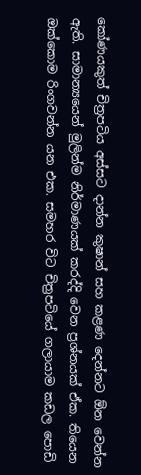කෝණයකුත් චිත්‍රපටිය අස්සට දාන්න කුෂාන් සහ කළණ දෙන්නට ඕන වෙන්න ඇති. සාමාන්‍යයෙන් මුලින්ම නිර්මාණයක් කරද්දි වෙන ප්‍රශ්නයක් ඒක. තියෙන ඔක්කොම රිංගවන්න යන එක. සමහර විට චිත්‍රපටියේ ගලායාම කඩල පොඩි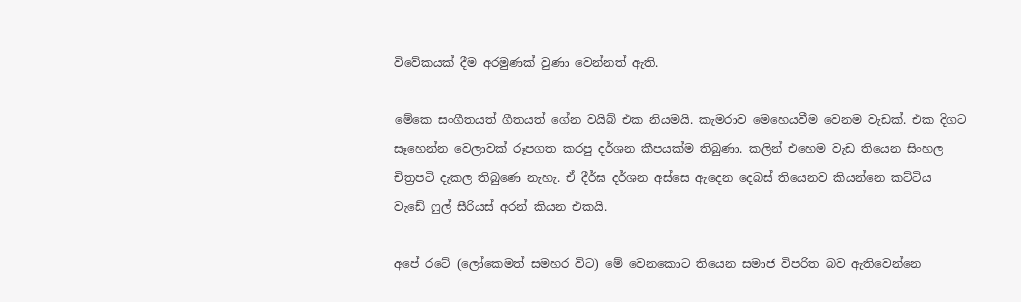විවේකයක් දීම අරමුණක් වුණා වෙන්නත් ඇති.

මේකෙ සංගීතයත් ගීතයත් ගේන වයිබ් එක නියමයි. කැමරාව මෙහෙයවීම වෙනම වැඩක්. එක දිගට සෑහෙන්න වෙලාවක් රූපගත කරපු දර්ශන කීපයක්ම තිබුණා. කලින් එහෙම වැඩ තියෙන සිංහල චිත්‍රපටි දැකල තිබුණෙ නැහැ. ඒ දීර්ඝ දර්ශන අස්සෙ ඇදෙන දෙබස් තියෙනව කියන්නෙ කට්ටිය වැඩේ ෆුල් සීරියස් අරන් කියන එකයි.

අපේ රටේ (ලෝකෙමත් සමහර විට) මේ වෙනකොට තියෙන සමාජ විපරිත බව ඇතිවෙන්නෙ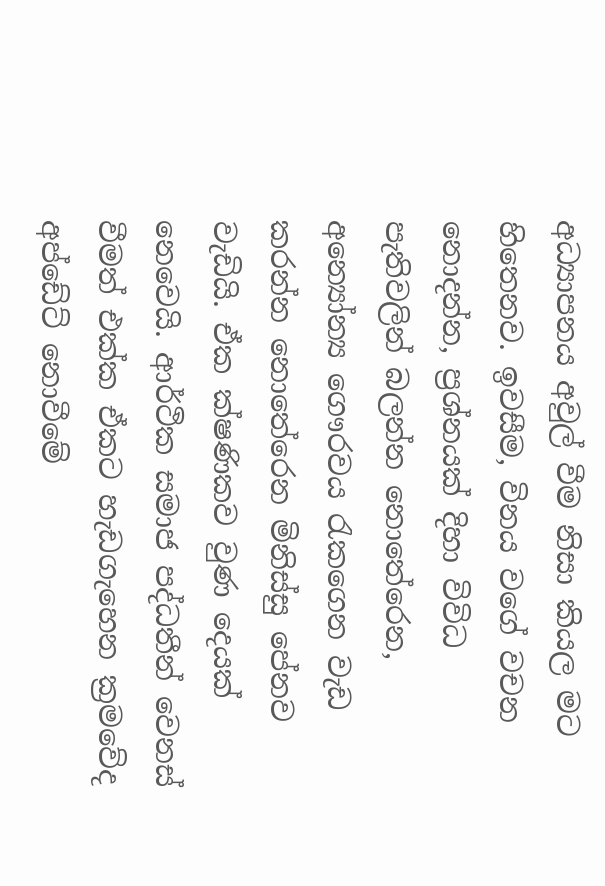අධ්‍යාපනය අවුල් වීම නිසා කියල මට හිතෙනව. ඉවසීම, විනය වගේ වචන නොදන්න, ප්‍රශ්නයක් දිහා විවිධ පැතිවලින් බලන්න නොතේරෙන, අන්‍යෝන්‍ය ගෞරවය රැකගෙන වැඩ කරන්න නොතේරෙන මිනිස්සු පේනව වැඩියි. ඒක ක්ෂණිකව වුණ දෙයක් නෙවෙයි. ආර්ථික සමාජ පද්ධතීන් වෙනස් වීමත් එක්ක ඒකට හැඩගැහෙන ක්‍රමවේද අප්ඩේට් නොවීමේ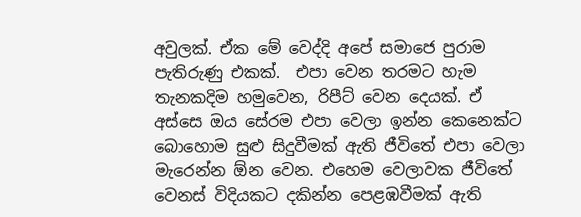අවුලක්. ඒක මේ වෙද්දි අපේ සමාජෙ පුරාම පැතිරුණු එකක්.  එපා වෙන තරමට හැම තැනකදිම හමුවෙන, රිපීට් වෙන දෙයක්. ඒ අස්සෙ ඔය සේරම එපා වෙලා ඉන්න කෙනෙක්ට බොහොම සුළු සිදුවීමක් ඇති ජීවිතේ එපා වෙලා මැරෙන්න ඕන වෙන. එහෙම වෙලාවක ජීවිතේ වෙනස් විදියකට දකින්න පෙළඹවීමක් ඇති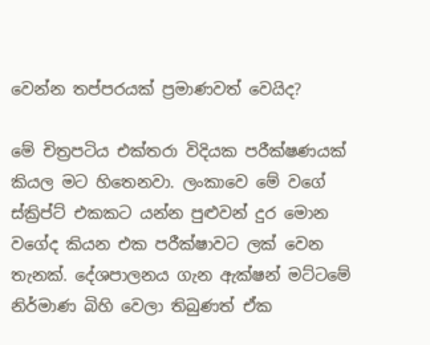වෙන්න තප්පරයක් ප්‍රමාණවත් වෙයිද?

මේ චිත්‍රපටිය එක්තරා විදියක පරීක්ෂණයක් කියල මට හිතෙනවා. ලංකාවෙ මේ වගේ ස්ක්‍රිප්ට් එකකට යන්න පුළුවන් දුර මොන වගේද කියන එක පරීක්ෂාවට ලක් වෙන තැනක්. දේශපාලනය ගැන ඇක්ෂන් මට්ටමේ නිර්මාණ බිහි වෙලා තිබුණත් ඒක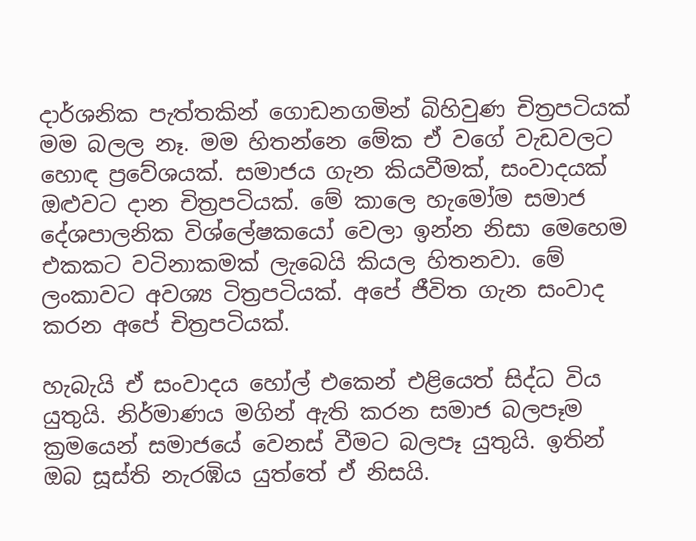දාර්ශනික පැත්තකින් ගොඩනගමින් බිහිවුණ චිත්‍රපටියක් මම බලල නෑ. මම හිතන්නෙ මේක ඒ වගේ වැඩවලට හොඳ ප්‍රවේශයක්. සමාජය ගැන කියවීමක්, සංවාදයක් ඔළුවට දාන චිත්‍රපටියක්. මේ කාලෙ හැමෝම සමාජ දේශපාලනික විශ්ලේෂකයෝ වෙලා ඉන්න නිසා මෙහෙම එකකට වටිනාකමක් ලැබෙයි කියල හිතනවා. මේ ලංකාවට අවශ්‍ය ටිත්‍රපටියක්. අපේ ජීවිත ගැන සංවාද කරන අපේ චිත්‍රපටියක්.

හැබැයි ඒ සංවාදය හෝල් එකෙන් එළියෙත් සිද්ධ විය යුතුයි. නිර්මාණය මගින් ඇති කරන සමාජ බලපෑම ක්‍රමයෙන් සමාජයේ වෙනස් වීමට බලපෑ යුතුයි. ඉතින් ඔබ සූස්ති නැරඹිය යුත්තේ ඒ නිසයි.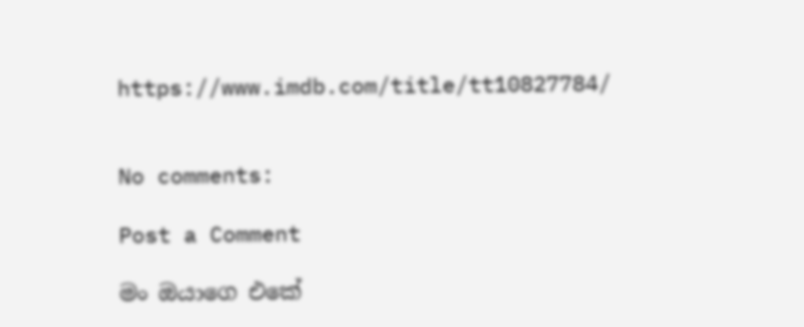https://www.imdb.com/title/tt10827784/


No comments:

Post a Comment

මං ඔයාගෙ එකේ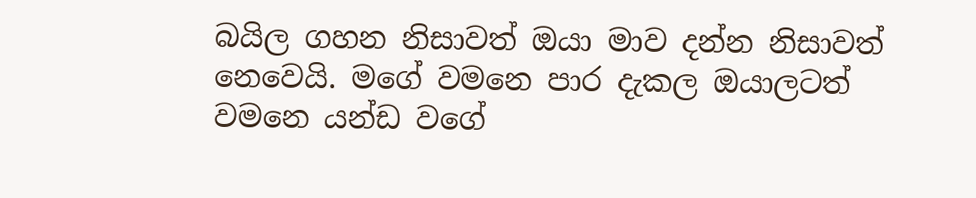බයිල ගහන නිසාවත් ඔයා මාව දන්න නිසාවත් නෙවෙයි. මගේ වමනෙ පාර දැකල ඔයාලටත් වමනෙ යන්ඩ වගේ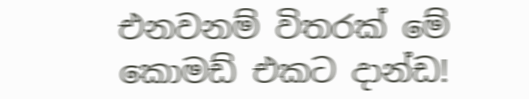එනවනම් විතරක් මේ කොමඩ් එකට දාන්ඩ!